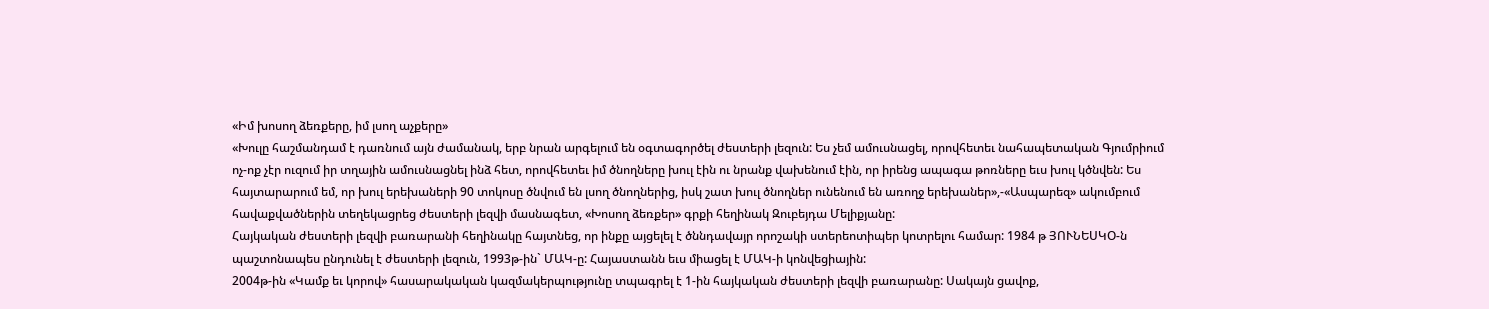«Իմ խոսող ձեռքերը, իմ լսող աչքերը»
«Խուլը հաշմանդամ է դառնում այն ժամանակ, երբ նրան արգելում են օգտագործել ժեստերի լեզուն: Ես չեմ ամուսնացել, որովհետեւ նահապետական Գյումրիում ոչ-ոք չէր ուզում իր տղային ամուսնացնել ինձ հետ, որովհետեւ իմ ծնողները խուլ էին ու նրանք վախենում էին, որ իրենց ապագա թոռները եւս խուլ կծնվեն: Ես հայտարարում եմ, որ խուլ երեխաների 90 տոկոսը ծնվում են լսող ծնողներից, իսկ շատ խուլ ծնողներ ունենում են առողջ երեխաներ»,-«Ասպարեզ» ակումբում հավաքվածներին տեղեկացրեց ժեստերի լեզվի մասնագետ, «Խոսող ձեռքեր» գրքի հեղինակ Զուբեյդա Մելիքյանը:
Հայկական ժեստերի լեզվի բառարանի հեղինակը հայտնեց, որ ինքը այցելել է ծննդավայր որոշակի ստերեոտիպեր կոտրելու համար: 1984 թ ՅՈՒՆԵՍԿՕ-ն պաշտոնապես ընդունել է ժեստերի լեզուն, 1993թ-ին` ՄԱԿ-ը: Հայաստանն եւս միացել է ՄԱԿ-ի կոնվեցիային:
2004թ-ին «Կամք եւ կորով» հասարակական կազմակերպությունը տպագրել է 1-ին հայկական ժեստերի լեզվի բառարանը: Սակայն ցավոք,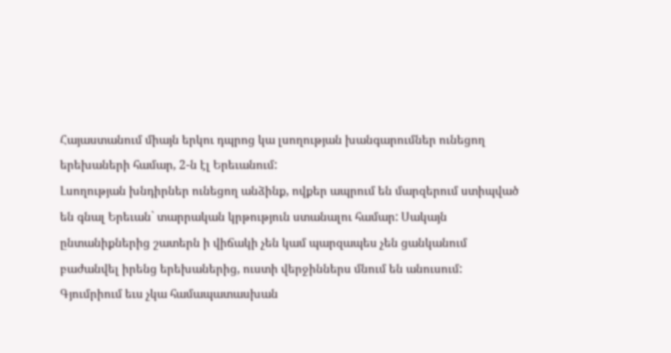Հայաստանում միայն երկու դպրոց կա լսողության խանգարումներ ունեցող երեխաների համար, 2-ն էլ Երեւանում:
Լսողության խնդիրներ ունեցող անձինք, ովքեր ապրում են մարզերում ստիպված են գնալ Երեւան` տարրական կրթություն ստանալու համար: Սակայն ընտանիքներից շատերն ի վիճակի չեն կամ պարզապես չեն ցանկանում բաժանվել իրենց երեխաներից, ուստի վերջիններս մնում են անուսում:
Գյումրիում եւս չկա համապատասխան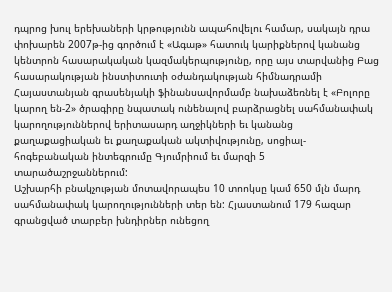դպրոց խուլ երեխաների կրթությունն ապահովելու համար, սակայն դրա փոխարեն 2007թ-ից գործում է «Ագաթ» հատուկ կարիքներով կանանց կենտրոն հասարակական կազմակերպությունը, որը այս տարվանից Բաց հասարակության ինստիտուտի օժանդակության հիմնադրամի Հայաստանյան գրասենյակի ֆինանսավորմամբ նախաձեռնել է «Բոլորը կարող են-2» ծրագիրը նպատակ ունենալով բարձրացնել սահմանափակ կարողություններով երիտասարդ աղջիկների եւ կանանց քաղաքացիական եւ քաղաքական ակտիվությունը, սոցիալ-հոգեբանական ինտեգրումը Գյումրիում եւ մարզի 5 տարածաշրջաններում:
Աշխարհի բնակչության մոտավորապես 10 տոոկսը կամ 650 մլն մարդ սահմանափակ կարողությունների տեր են: Հյաստանում 179 հազար գրանցված տարբեր խնդիրներ ունեցող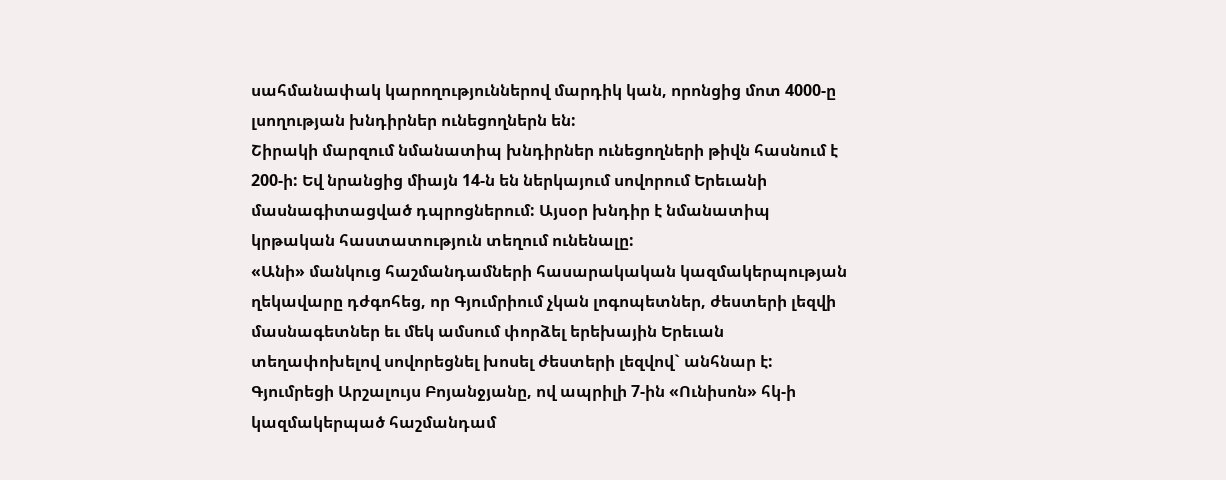սահմանափակ կարողություններով մարդիկ կան, որոնցից մոտ 4000-ը լսողության խնդիրներ ունեցողներն են:
Շիրակի մարզում նմանատիպ խնդիրներ ունեցողների թիվն հասնում է 200-ի: Եվ նրանցից միայն 14-ն են ներկայում սովորում Երեւանի մասնագիտացված դպրոցներում: Այսօր խնդիր է նմանատիպ կրթական հաստատություն տեղում ունենալը:
«Անի» մանկուց հաշմանդամների հասարակական կազմակերպության ղեկավարը դժգոհեց, որ Գյումրիում չկան լոգոպետներ, ժեստերի լեզվի մասնագետներ եւ մեկ ամսում փորձել երեխային Երեւան տեղափոխելով սովորեցնել խոսել ժեստերի լեզվով` անհնար է:
Գյումրեցի Արշալույս Բոյանջյանը, ով ապրիլի 7-ին «Ունիսոն» հկ-ի կազմակերպած հաշմանդամ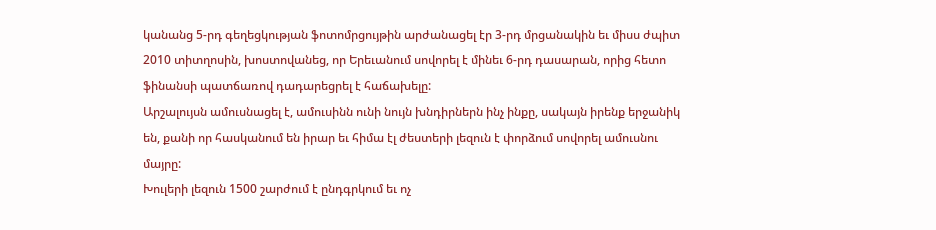կանանց 5-րդ գեղեցկության ֆոտոմրցույթին արժանացել էր 3-րդ մրցանակին եւ միսս ժպիտ 2010 տիտղոսին, խոստովանեց, որ Երեւանում սովորել է մինեւ 6-րդ դասարան, որից հետո ֆինանսի պատճառով դադարեցրել է հաճախելը:
Արշալույսն ամուսնացել է, ամուսինն ունի նույն խնդիրներն ինչ ինքը, սակայն իրենք երջանիկ են, քանի որ հասկանում են իրար եւ հիմա էլ ժեստերի լեզուն է փորձում սովորել ամուսնու մայրը:
Խուլերի լեզուն 1500 շարժում է ընդգրկում եւ ոչ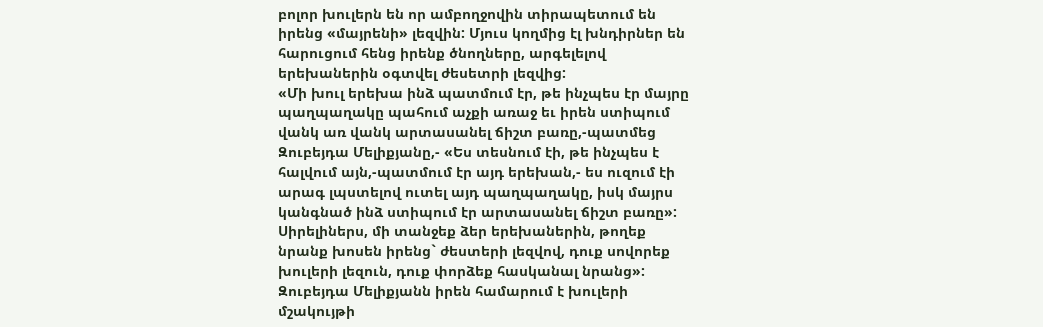բոլոր խուլերն են որ ամբողջովին տիրապետում են իրենց «մայրենի» լեզվին: Մյուս կողմից էլ խնդիրներ են հարուցում հենց իրենք ծնողները, արգելելով երեխաներին օգտվել ժեսետրի լեզվից:
«Մի խուլ երեխա ինձ պատմում էր, թե ինչպես էր մայրը պաղպաղակը պահում աչքի առաջ եւ իրեն ստիպում վանկ առ վանկ արտասանել ճիշտ բառը,-պատմեց Զուբեյդա Մելիքյանը,- «Ես տեսնում էի, թե ինչպես է հալվում այն,-պատմում էր այդ երեխան,- ես ուզում էի արագ լպստելով ուտել այդ պաղպաղակը, իսկ մայրս կանգնած ինձ ստիպում էր արտասանել ճիշտ բառը»: Սիրելիներս, մի տանջեք ձեր երեխաներին, թողեք նրանք խոսեն իրենց` ժեստերի լեզվով, դուք սովորեք խուլերի լեզուն, դուք փորձեք հասկանալ նրանց»:
Զուբեյդա Մելիքյանն իրեն համարում է խուլերի մշակույթի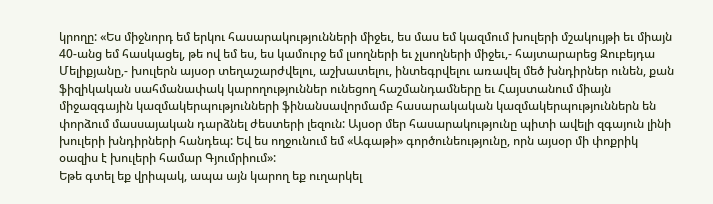կրողը: «Ես միջնորդ եմ երկու հասարակությունների միջեւ, ես մաս եմ կազմում խուլերի մշակույթի եւ միայն 40-անց եմ հասկացել, թե ով եմ ես, ես կամուրջ եմ լսողների եւ չլսողների միջեւ,- հայտարարեց Զուբեյդա Մելիքյանը,- խուլերն այսօր տեղաշարժվելու, աշխատելու, ինտեգրվելու առավել մեծ խնդիրներ ունեն, քան ֆիզիկական սահմանափակ կարողություններ ունեցող հաշմանդամները եւ Հայստանում միայն միջազգային կազմակերպությունների ֆինանսավորմամբ հասարակական կազմակերպություններն են փորձում մասսայական դարձնել ժեստերի լեզուն: Այսօր մեր հասարակությունը պիտի ավելի զգայուն լինի խուլերի խնդիրների հանդեպ: Եվ ես ողջունում եմ «Ագաթի» գործունեությունը, որն այսօր մի փոքրիկ օազիս է խուլերի համար Գյումրիում»:
Եթե գտել եք վրիպակ, ապա այն կարող եք ուղարկել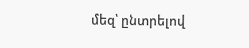մեզ՝ ընտրելով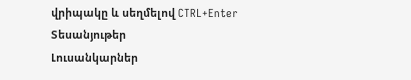վրիպակը և սեղմելով CTRL+Enter
Տեսանյութեր
Լուսանկարներ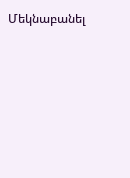Մեկնաբանել